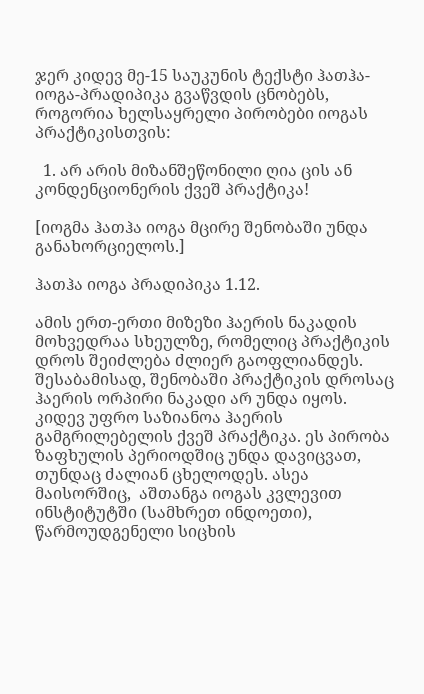ჯერ კიდევ მე-15 საუკუნის ტექსტი ჰათჰა-იოგა-პრადიპიკა გვაწვდის ცნობებს, როგორია ხელსაყრელი პირობები იოგას პრაქტიკისთვის:

  1. არ არის მიზანშეწონილი ღია ცის ან კონდენციონერის ქვეშ პრაქტიკა!

[იოგმა ჰათჰა იოგა მცირე შენობაში უნდა განახორციელოს.]

ჰათჰა იოგა პრადიპიკა 1.12.

ამის ერთ-ერთი მიზეზი ჰაერის ნაკადის მოხვედრაა სხეულზე, რომელიც პრაქტიკის დროს შეიძლება ძლიერ გაოფლიანდეს. შესაბამისად, შენობაში პრაქტიკის დროსაც ჰაერის ორპირი ნაკადი არ უნდა იყოს. კიდევ უფრო საზიანოა ჰაერის გამგრილებელის ქვეშ პრაქტიკა. ეს პირობა ზაფხულის პერიოდშიც უნდა დავიცვათ, თუნდაც ძალიან ცხელოდეს. ასეა მაისორშიც,  აშთანგა იოგას კვლევით ინსტიტუტში (სამხრეთ ინდოეთი), წარმოუდგენელი სიცხის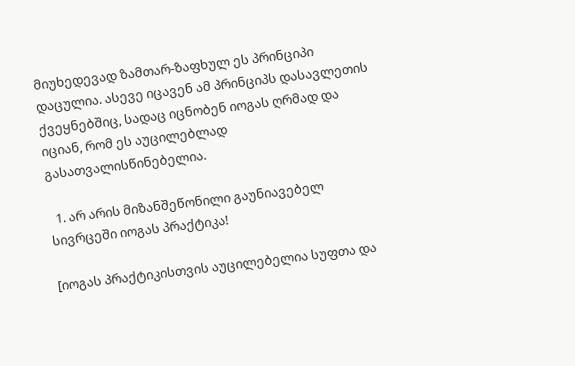მიუხედევად ზამთარ-ზაფხულ ეს პრინციპი დაცულია. ასევე იცავენ ამ პრინციპს დასავლეთის ქვეყნებშიც, სადაც იცნობენ იოგას ღრმად და იციან, რომ ეს აუცილებლად გასათვალისწინებელია.

  1. არ არის მიზანშეწონილი გაუნიავებელ სივრცეში იოგას პრაქტიკა!

[იოგას პრაქტიკისთვის აუცილებელია სუფთა და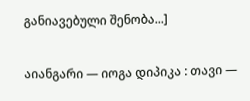განიავებული შენობა...]

აიანგარი — იოგა დიპიკა : თავი —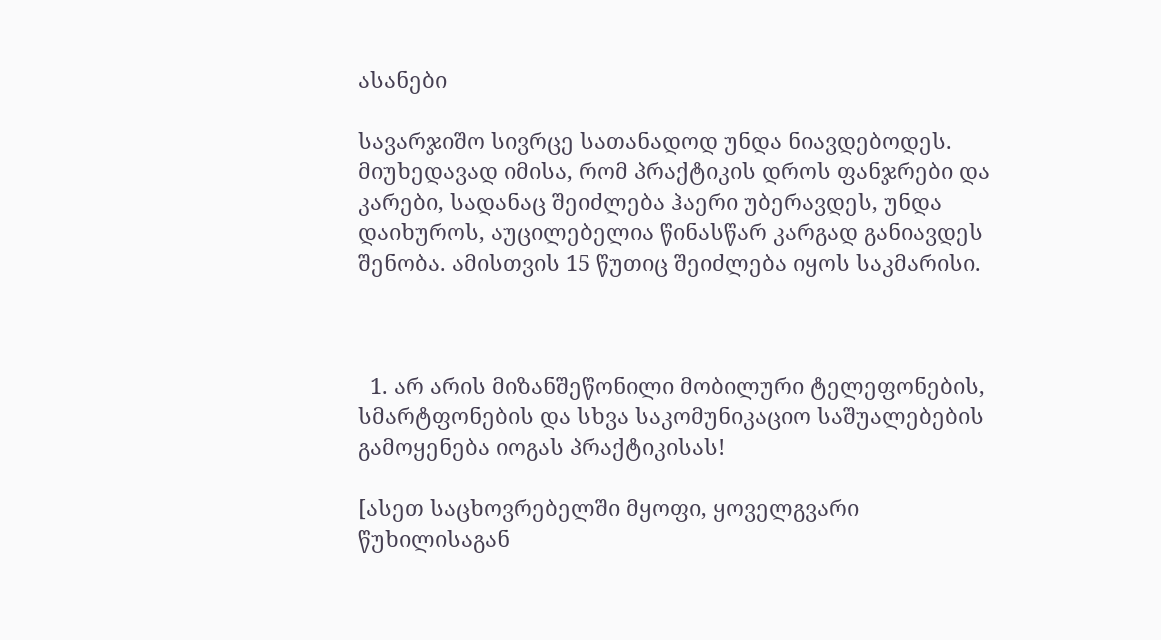ასანები

სავარჯიშო სივრცე სათანადოდ უნდა ნიავდებოდეს. მიუხედავად იმისა, რომ პრაქტიკის დროს ფანჯრები და კარები, სადანაც შეიძლება ჰაერი უბერავდეს, უნდა დაიხუროს, აუცილებელია წინასწარ კარგად განიავდეს შენობა. ამისთვის 15 წუთიც შეიძლება იყოს საკმარისი.



  1. არ არის მიზანშეწონილი მობილური ტელეფონების, სმარტფონების და სხვა საკომუნიკაციო საშუალებების გამოყენება იოგას პრაქტიკისას!

[ასეთ საცხოვრებელში მყოფი, ყოველგვარი წუხილისაგან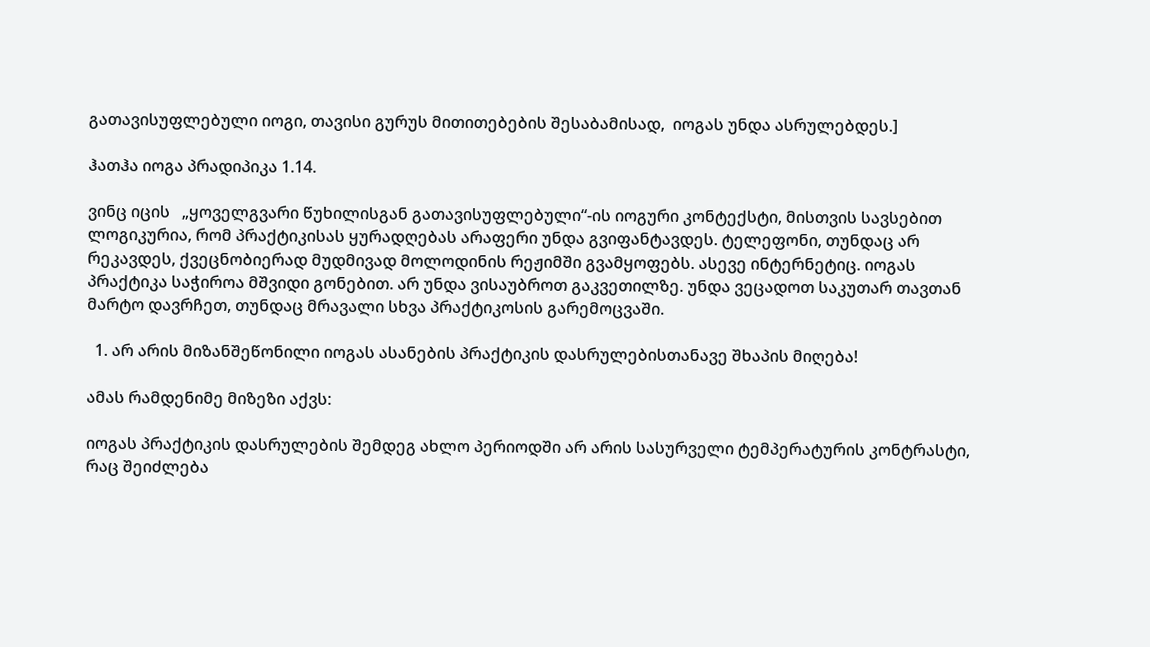გათავისუფლებული იოგი, თავისი გურუს მითითებების შესაბამისად,  იოგას უნდა ასრულებდეს.]

ჰათჰა იოგა პრადიპიკა 1.14.

ვინც იცის   „ყოველგვარი წუხილისგან გათავისუფლებული“-ის იოგური კონტექსტი, მისთვის სავსებით ლოგიკურია, რომ პრაქტიკისას ყურადღებას არაფერი უნდა გვიფანტავდეს. ტელეფონი, თუნდაც არ რეკავდეს, ქვეცნობიერად მუდმივად მოლოდინის რეჟიმში გვამყოფებს. ასევე ინტერნეტიც. იოგას პრაქტიკა საჭიროა მშვიდი გონებით. არ უნდა ვისაუბროთ გაკვეთილზე. უნდა ვეცადოთ საკუთარ თავთან მარტო დავრჩეთ, თუნდაც მრავალი სხვა პრაქტიკოსის გარემოცვაში.

  1. არ არის მიზანშეწონილი იოგას ასანების პრაქტიკის დასრულებისთანავე შხაპის მიღება!

ამას რამდენიმე მიზეზი აქვს:

იოგას პრაქტიკის დასრულების შემდეგ ახლო პერიოდში არ არის სასურველი ტემპერატურის კონტრასტი, რაც შეიძლება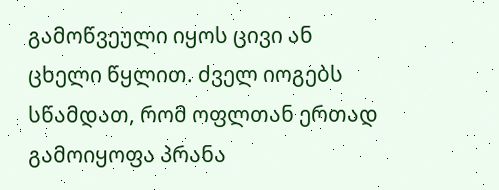გამოწვეული იყოს ცივი ან ცხელი წყლით. ძველ იოგებს სწამდათ, რომ ოფლთან ერთად გამოიყოფა პრანა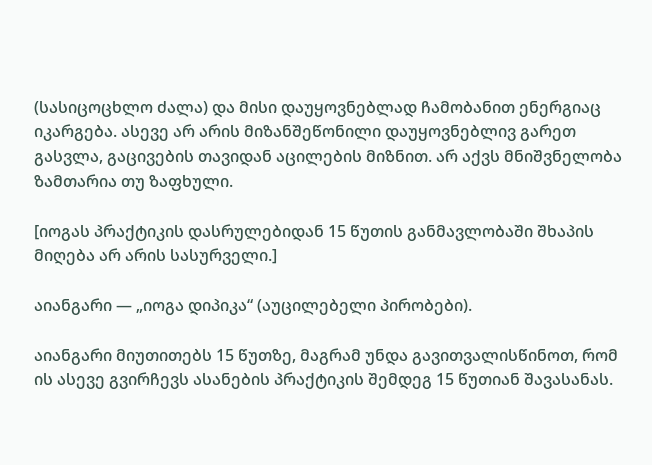(სასიცოცხლო ძალა) და მისი დაუყოვნებლად ჩამობანით ენერგიაც იკარგება. ასევე არ არის მიზანშეწონილი დაუყოვნებლივ გარეთ გასვლა, გაცივების თავიდან აცილების მიზნით. არ აქვს მნიშვნელობა ზამთარია თუ ზაფხული.

[იოგას პრაქტიკის დასრულებიდან 15 წუთის განმავლობაში შხაპის მიღება არ არის სასურველი.]

აიანგარი — „იოგა დიპიკა“ (აუცილებელი პირობები).

აიანგარი მიუთითებს 15 წუთზე, მაგრამ უნდა გავითვალისწინოთ, რომ ის ასევე გვირჩევს ასანების პრაქტიკის შემდეგ 15 წუთიან შავასანას.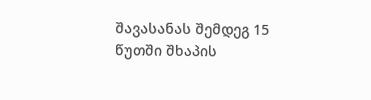შავასანას შემდეგ 15 წუთში შხაპის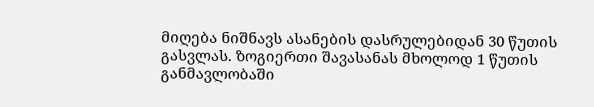მიღება ნიშნავს ასანების დასრულებიდან 30 წუთის გასვლას. ზოგიერთი შავასანას მხოლოდ 1 წუთის განმავლობაში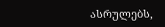ასრულებს,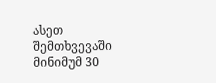ასეთ შემთხვევაში მინიმუმ 30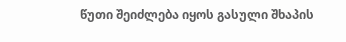წუთი შეიძლება იყოს გასული შხაპის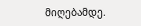მიღებამდე.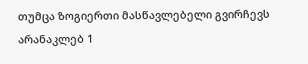თუმცა ზოგიერთი მასწავლებელი გვირჩევს არანაკლებ 1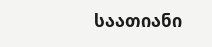საათიანი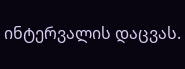ინტერვალის დაცვას.